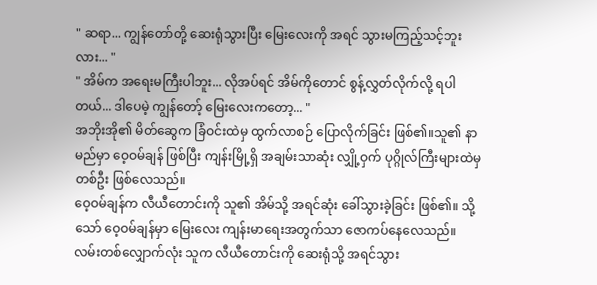" ဆရာ... ကျွန်တော်တို့ ဆေးရုံသွားပြီး မြေးလေးကို အရင် သွားမကြည့်သင့်ဘူးလား... "
" အိမ်က အရေးမကြီးပါဘူး... လိုအပ်ရင် အိမ်ကိုတောင် စွန့်လွှတ်လိုက်လို့ ရပါတယ်... ဒါပေမဲ့ ကျွန်တော့် မြေးလေးကတော့... "
အဘိုးအို၏ မိတ်ဆွေက ခြံဝင်းထဲမှ ထွက်လာစဉ် ပြောလိုက်ခြင်း ဖြစ်၏။သူ၏ နာမည်မှာ ဝေ့ဝမ်ချန် ဖြစ်ပြီး ကျန်းမြို့ရှိ အချမ်းသာဆုံး လျှို့ဝှက် ပုဂ္ဂိုလ်ကြီးများထဲမှ တစ်ဦး ဖြစ်လေသည်။
ဝေ့ဝမ်ချန်က လီယီတောင်းကို သူ၏ အိမ်သို့ အရင်ဆုံး ခေါ်သွားခဲ့ခြင်း ဖြစ်၏။ သို့သော် ဝေ့ဝမ်ချန်မှာ မြေးလေး ကျန်းမာရေးအတွက်သာ ဇောကပ်နေလေသည်။
လမ်းတစ်လျှောက်လုံး သူက လီယီတောင်းကို ဆေးရုံသို့ အရင်သွား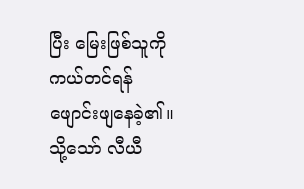ပြီး မြေးဖြစ်သူကို ကယ်တင်ရန် ဖျောင်းဖျနေခဲ့၏။သို့သော် လီယီ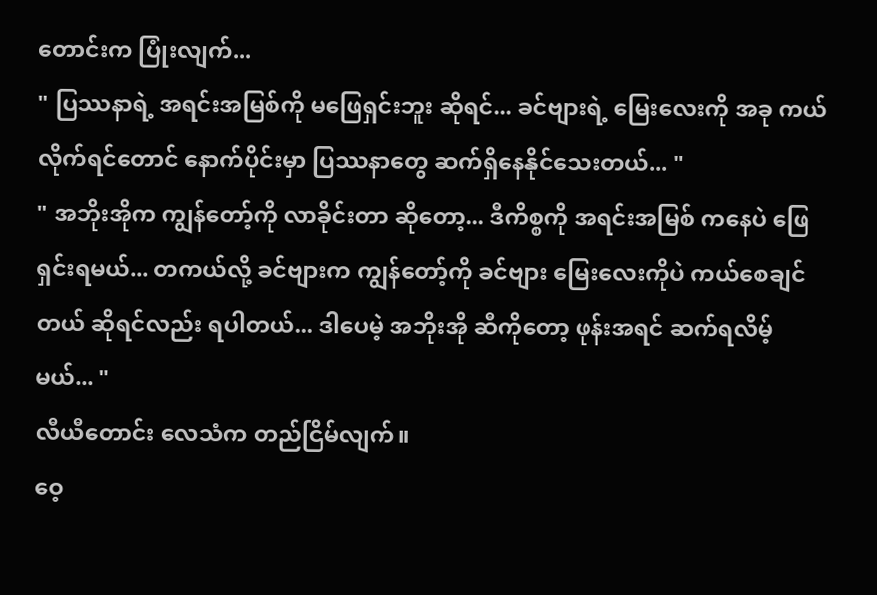တောင်းက ပြုံးလျက်...
" ပြဿနာရဲ့ အရင်းအမြစ်ကို မဖြေရှင်းဘူး ဆိုရင်... ခင်ဗျားရဲ့ မြေးလေးကို အခု ကယ်လိုက်ရင်တောင် နောက်ပိုင်းမှာ ပြဿနာတွေ ဆက်ရှိနေနိုင်သေးတယ်... "
" အဘိုးအိုက ကျွန်တော့်ကို လာခိုင်းတာ ဆိုတော့... ဒီကိစ္စကို အရင်းအမြစ် ကနေပဲ ဖြေရှင်းရမယ်... တကယ်လို့ ခင်ဗျားက ကျွန်တော့်ကို ခင်ဗျား မြေးလေးကိုပဲ ကယ်စေချင်တယ် ဆိုရင်လည်း ရပါတယ်... ဒါပေမဲ့ အဘိုးအို ဆီကိုတော့ ဖုန်းအရင် ဆက်ရလိမ့်မယ်... "
လီယီတောင်း လေသံက တည်ငြိမ်လျက်။
ဝေ့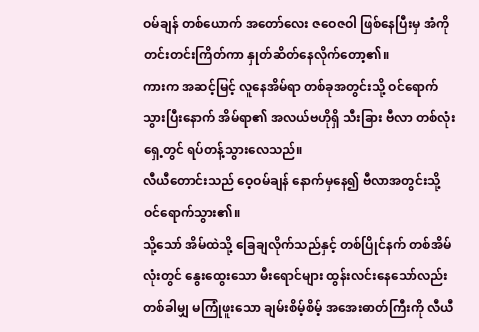ဝမ်ချန် တစ်ယောက် အတော်လေး ဇဝေဇဝါ ဖြစ်နေပြီးမှ အံကို တင်းတင်းကြိတ်ကာ နှုတ်ဆိတ်နေလိုက်တော့၏။
ကားက အဆင့်မြင့် လူနေအိမ်ရာ တစ်ခုအတွင်းသို့ ဝင်ရောက်သွားပြီးနောက် အိမ်ရာ၏ အလယ်ဗဟိုရှိ သီးခြား ဗီလာ တစ်လုံးရှေ့တွင် ရပ်တန့်သွားလေသည်။
လီယီတောင်းသည် ဝေ့ဝမ်ချန် နောက်မှနေ၍ ဗီလာအတွင်းသို့ ဝင်ရောက်သွား၏။
သို့သော် အိမ်ထဲသို့ ခြေချလိုက်သည်နှင့် တစ်ပြိုင်နက် တစ်အိမ်လုံးတွင် နွေးထွေးသော မီးရောင်များ ထွန်းလင်းနေသော်လည်း တစ်ခါမျှ မကြုံဖူးသော ချမ်းစိမ့်စိမ့် အအေးဓာတ်ကြီးကို လီယီ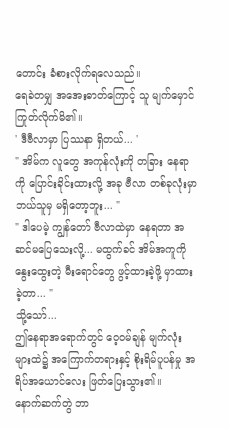တောင်း ခံစားလိုက်ရလေသည်။
ရေခဲတမျှ အအေးဓာတ်ကြောင့် သူ မျက်မှောင်ကြုတ်လိုက်မိ၏။
' ဒီဗီလာမှာ ပြဿနာ ရှိတယ်... '
" အိမ်က လူတွေ အကုန်လုံးကို တခြား နေရာကို ပြောင်းခိုင်းထားလို့ အခု ဗီလာ တစ်ခုလုံးမှာ ဘယ်သူမှ မရှိတော့ဘူး... "
" ဒါပေမဲ့ ကျွန်တော် ဗီလာထဲမှာ နေရတာ အဆင်မပြေသေးလို့... မထွက်ခင် အိမ်အကူကို နွေးထွေးတဲ့ မီးရောင်တွေ ဖွင့်ထားခဲ့ဖို့ မှာထားခဲ့တာ... "
သို့သော်...
ဤနေရာအရောက်တွင် ဝေ့ဝမ်ချန် မျက်လုံးများထဲ၌ အကြောက်တရားနှင့် စိုးရိမ်ပူပန်မှု အရိပ်အယောင်လေး ဖြတ်ပြေးသွား၏။
နောက်ဆက်တွဲ ဘာ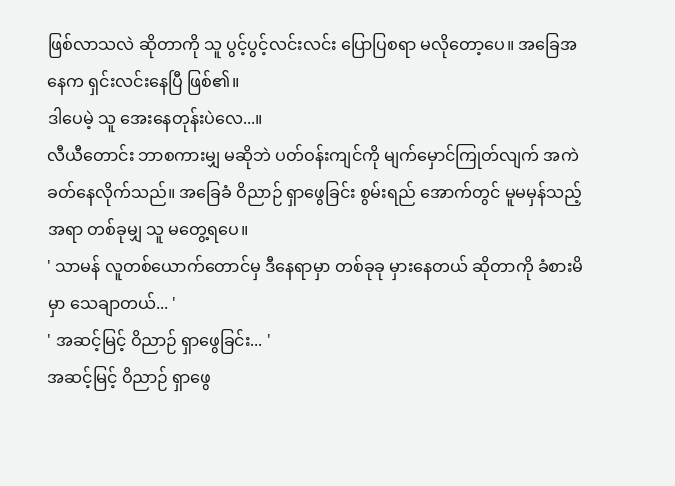ဖြစ်လာသလဲ ဆိုတာကို သူ ပွင့်ပွင့်လင်းလင်း ပြောပြစရာ မလိုတော့ပေ။ အခြေအနေက ရှင်းလင်းနေပြီ ဖြစ်၏။
ဒါပေမဲ့ သူ အေးနေတုန်းပဲလေ...။
လီယီတောင်း ဘာစကားမျှ မဆိုဘဲ ပတ်ဝန်းကျင်ကို မျက်မှောင်ကြုတ်လျက် အကဲခတ်နေလိုက်သည်။ အခြေခံ ဝိညာဉ် ရှာဖွေခြင်း စွမ်းရည် အောက်တွင် မူမမှန်သည့် အရာ တစ်ခုမျှ သူ မတွေ့ရပေ။
' သာမန် လူတစ်ယောက်တောင်မှ ဒီနေရာမှာ တစ်ခုခု မှားနေတယ် ဆိုတာကို ခံစားမိမှာ သေချာတယ်... '
' အဆင့်မြင့် ဝိညာဉ် ရှာဖွေခြင်း... '
အဆင့်မြင့် ဝိညာဉ် ရှာဖွေ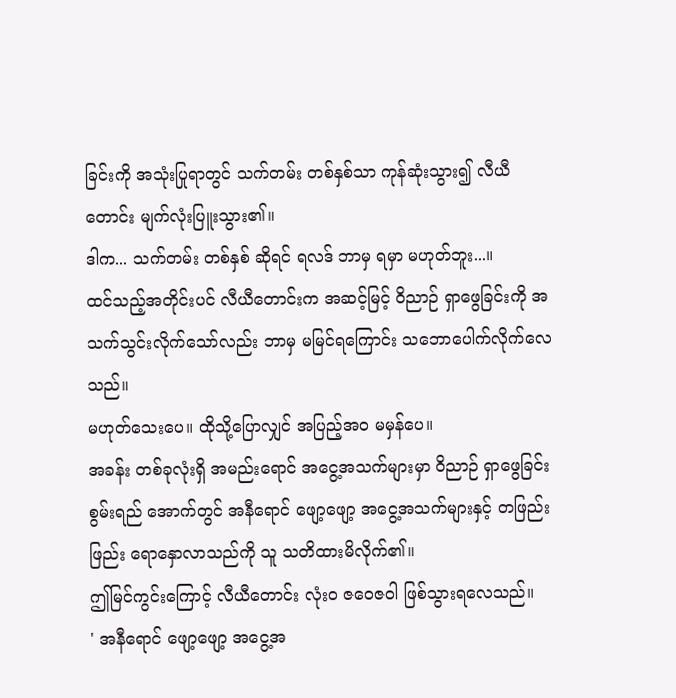ခြင်းကို အသုံးပြုရာတွင် သက်တမ်း တစ်နှစ်သာ ကုန်ဆုံးသွား၍ လီယီတောင်း မျက်လုံးပြူးသွား၏။
ဒါက... သက်တမ်း တစ်နှစ် ဆိုရင် ရလဒ် ဘာမှ ရမှာ မဟုတ်ဘူး...။
ထင်သည့်အတိုင်းပင် လီယီတောင်းက အဆင့်မြင့် ဝိညာဉ် ရှာဖွေခြင်းကို အသက်သွင်းလိုက်သော်လည်း ဘာမှ မမြင်ရကြောင်း သဘောပေါက်လိုက်လေသည်။
မဟုတ်သေးပေ။ ထိုသို့ပြောလျှင် အပြည့်အဝ မမှန်ပေ။
အခန်း တစ်ခုလုံးရှိ အမည်းရောင် အငွေ့အသက်များမှာ ဝိညာဉ် ရှာဖွေခြင်း စွမ်းရည် အောက်တွင် အနီရောင် ဖျော့ဖျော့ အငွေ့အသက်များနှင့် တဖြည်းဖြည်း ရောနှောလာသည်ကို သူ သတိထားမိလိုက်၏။
ဤမြင်ကွင်းကြောင့် လီယီတောင်း လုံးဝ ဇဝေဇဝါ ဖြစ်သွားရလေသည်။
' အနီရောင် ဖျော့ဖျော့ အငွေ့အ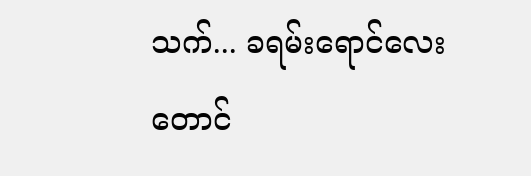သက်... ခရမ်းရောင်လေးတောင်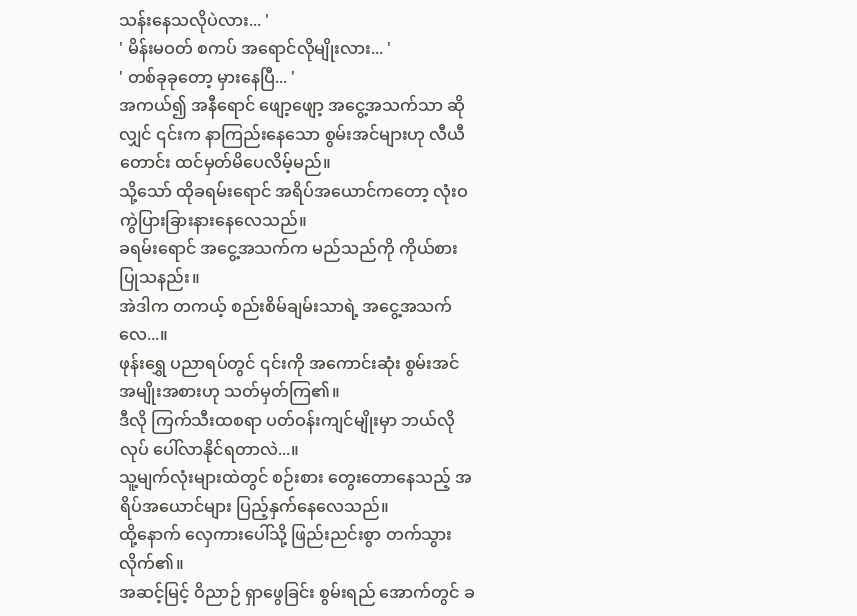သန်းနေသလိုပဲလား... '
' မိန်းမဝတ် စကပ် အရောင်လိုမျိုးလား... '
' တစ်ခုခုတော့ မှားနေပြီ... '
အကယ်၍ အနီရောင် ဖျော့ဖျော့ အငွေ့အသက်သာ ဆိုလျှင် ၎င်းက နာကြည်းနေသော စွမ်းအင်များဟု လီယီတောင်း ထင်မှတ်မိပေလိမ့်မည်။
သို့သော် ထိုခရမ်းရောင် အရိပ်အယောင်ကတော့ လုံးဝ ကွဲပြားခြားနားနေလေသည်။
ခရမ်းရောင် အငွေ့အသက်က မည်သည်ကို ကိုယ်စားပြုသနည်း။
အဲဒါက တကယ့် စည်းစိမ်ချမ်းသာရဲ့ အငွေ့အသက်လေ...။
ဖုန်းရွှေ ပညာရပ်တွင် ၎င်းကို အကောင်းဆုံး စွမ်းအင် အမျိုးအစားဟု သတ်မှတ်ကြ၏။
ဒီလို ကြက်သီးထစရာ ပတ်ဝန်းကျင်မျိုးမှာ ဘယ်လိုလုပ် ပေါ်လာနိုင်ရတာလဲ...။
သူ့မျက်လုံးများထဲတွင် စဉ်းစား တွေးတောနေသည့် အရိပ်အယောင်များ ပြည့်နှက်နေလေသည်။
ထို့နောက် လှေကားပေါ်သို့ ဖြည်းညင်းစွာ တက်သွားလိုက်၏။
အဆင့်မြင့် ဝိညာဉ် ရှာဖွေခြင်း စွမ်းရည် အောက်တွင် ခ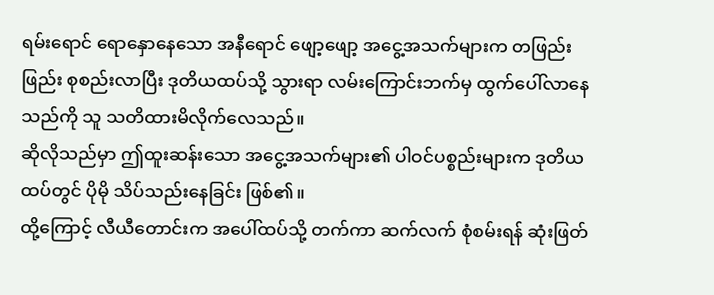ရမ်းရောင် ရောနှောနေသော အနီရောင် ဖျော့ဖျော့ အငွေ့အသက်များက တဖြည်းဖြည်း စုစည်းလာပြီး ဒုတိယထပ်သို့ သွားရာ လမ်းကြောင်းဘက်မှ ထွက်ပေါ်လာနေသည်ကို သူ သတိထားမိလိုက်လေသည်။
ဆိုလိုသည်မှာ ဤထူးဆန်းသော အငွေ့အသက်များ၏ ပါဝင်ပစ္စည်းများက ဒုတိယထပ်တွင် ပိုမို သိပ်သည်းနေခြင်း ဖြစ်၏။
ထို့ကြောင့် လီယီတောင်းက အပေါ်ထပ်သို့ တက်ကာ ဆက်လက် စုံစမ်းရန် ဆုံးဖြတ်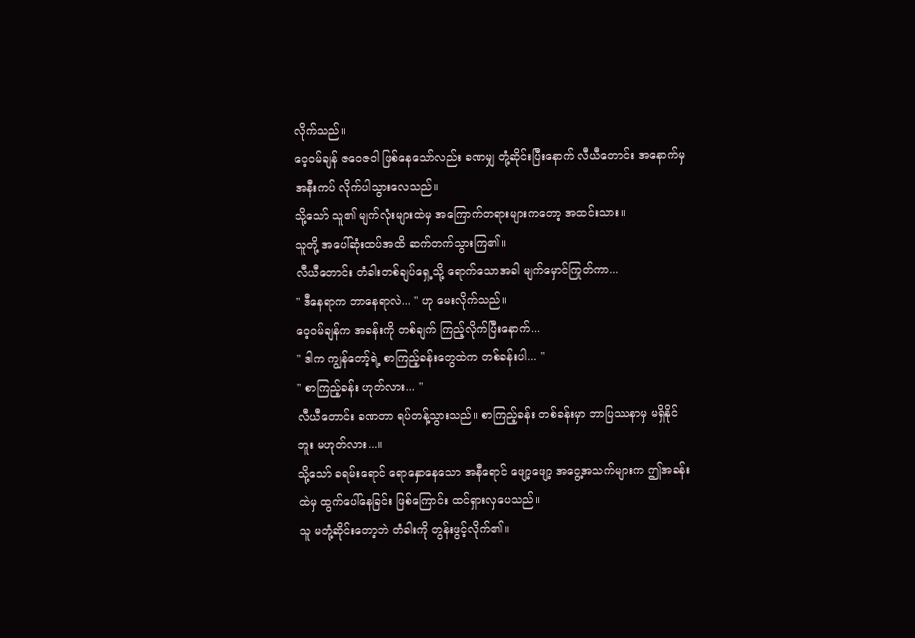လိုက်သည်။
ဝေ့ဝမ်ချန် ဇဝေဇဝါ ဖြစ်နေသော်လည်း ခဏမျှ တုံ့ဆိုင်းပြီးနောက် လီယီတောင်း အနောက်မှ အနီးကပ် လိုက်ပါသွားလေသည်။
သို့သော် သူ၏ မျက်လုံးများထဲမှ အကြောက်တရားများကတော့ အထင်းသား။
သူတို့ အပေါ်ဆုံးထပ်အထိ ဆက်တက်သွားကြ၏။
လီယီတောင်း တံခါးတစ်ချပ်ရှေ့သို့ ရောက်သောအခါ မျက်မှောင်ကြုတ်ကာ...
" ဒီနေရာက ဘာနေရာလဲ... " ဟု မေးလိုက်သည်။
ဝေ့ဝမ်ချန်က အခန်းကို တစ်ချက် ကြည့်လိုက်ပြီးနောက်...
" ဒါက ကျွန်တော့်ရဲ့ စာကြည့်ခန်းတွေထဲက တစ်ခန်းပါ... "
" စာကြည့်ခန်း ဟုတ်လား... "
လီယီတောင်း ခဏတာ ရပ်တန့်သွားသည်။ စာကြည့်ခန်း တစ်ခန်းမှာ ဘာပြဿနာမှ မရှိနိုင်ဘူး မဟုတ်လား...။
သို့သော် ခရမ်းရောင် ရောနှောနေသော အနီရောင် ဖျော့ဖျော့ အငွေ့အသက်များက ဤအခန်းထဲမှ ထွက်ပေါ်နေခြင်း ဖြစ်ကြောင်း ထင်ရှားလှပေသည်။
သူ မတုံ့ဆိုင်းတော့ဘဲ တံခါးကို တွန်းဖွင့်လိုက်၏။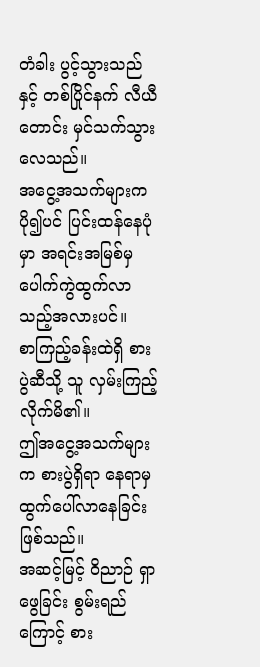တံခါး ပွင့်သွားသည်နှင့် တစ်ပြိုင်နက် လီယီတောင်း မှင်သက်သွားလေသည်။
အငွေ့အသက်များက ပို၍ပင် ပြင်းထန်နေပုံမှာ အရင်းအမြစ်မှ ပေါက်ကွဲထွက်လာသည့်အလားပင်။
စာကြည့်ခန်းထဲရှိ စားပွဲဆီသို့ သူ လှမ်းကြည့်လိုက်မိ၏။
ဤအငွေ့အသက်များက စားပွဲရှိရာ နေရာမှ ထွက်ပေါ်လာနေခြင်း ဖြစ်သည်။
အဆင့်မြင့် ဝိညာဉ် ရှာဖွေခြင်း စွမ်းရည်ကြောင့် စား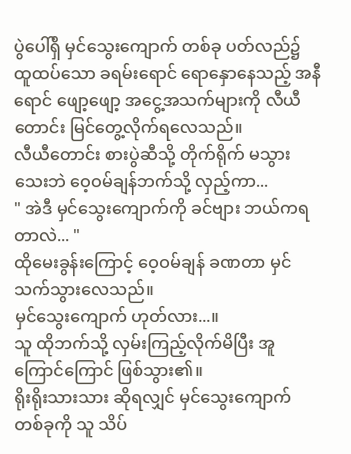ပွဲပေါ်ရှိ မှင်သွေးကျောက် တစ်ခု ပတ်လည်၌ ထူထပ်သော ခရမ်းရောင် ရောနှောနေသည့် အနီရောင် ဖျော့ဖျော့ အငွေ့အသက်များကို လီယီတောင်း မြင်တွေ့လိုက်ရလေသည်။
လီယီတောင်း စားပွဲဆီသို့ တိုက်ရိုက် မသွားသေးဘဲ ဝေ့ဝမ်ချန်ဘက်သို့ လှည့်ကာ...
" အဲဒီ မှင်သွေးကျောက်ကို ခင်ဗျား ဘယ်ကရတာလဲ... "
ထိုမေးခွန်းကြောင့် ဝေ့ဝမ်ချန် ခဏတာ မှင်သက်သွားလေသည်။
မှင်သွေးကျောက် ဟုတ်လား...။
သူ ထိုဘက်သို့ လှမ်းကြည့်လိုက်မိပြီး အူကြောင်ကြောင် ဖြစ်သွား၏။
ရိုးရိုးသားသား ဆိုရလျှင် မှင်သွေးကျောက် တစ်ခုကို သူ သိပ်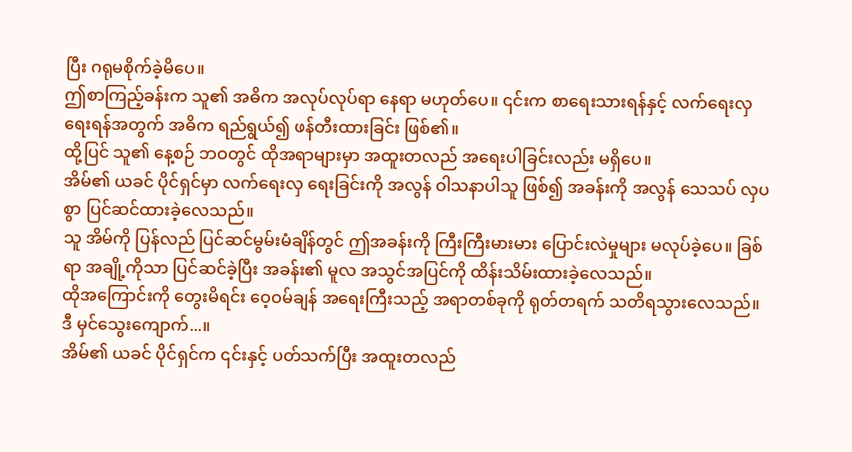ပြီး ဂရုမစိုက်ခဲ့မိပေ။
ဤစာကြည့်ခန်းက သူ၏ အဓိက အလုပ်လုပ်ရာ နေရာ မဟုတ်ပေ။ ၎င်းက စာရေးသားရန်နှင့် လက်ရေးလှ ရေးရန်အတွက် အဓိက ရည်ရွယ်၍ ဖန်တီးထားခြင်း ဖြစ်၏။
ထို့ပြင် သူ၏ နေ့စဉ် ဘဝတွင် ထိုအရာများမှာ အထူးတလည် အရေးပါခြင်းလည်း မရှိပေ။
အိမ်၏ ယခင် ပိုင်ရှင်မှာ လက်ရေးလှ ရေးခြင်းကို အလွန် ဝါသနာပါသူ ဖြစ်၍ အခန်းကို အလွန် သေသပ် လှပစွာ ပြင်ဆင်ထားခဲ့လေသည်။
သူ အိမ်ကို ပြန်လည် ပြင်ဆင်မွမ်းမံချိန်တွင် ဤအခန်းကို ကြီးကြီးမားမား ပြောင်းလဲမှုများ မလုပ်ခဲ့ပေ။ ခြစ်ရာ အချို့ကိုသာ ပြင်ဆင်ခဲ့ပြီး အခန်း၏ မူလ အသွင်အပြင်ကို ထိန်းသိမ်းထားခဲ့လေသည်။
ထိုအကြောင်းကို တွေးမိရင်း ဝေ့ဝမ်ချန် အရေးကြီးသည့် အရာတစ်ခုကို ရုတ်တရက် သတိရသွားလေသည်။
ဒီ မှင်သွေးကျောက်...။
အိမ်၏ ယခင် ပိုင်ရှင်က ၎င်းနှင့် ပတ်သက်ပြီး အထူးတလည်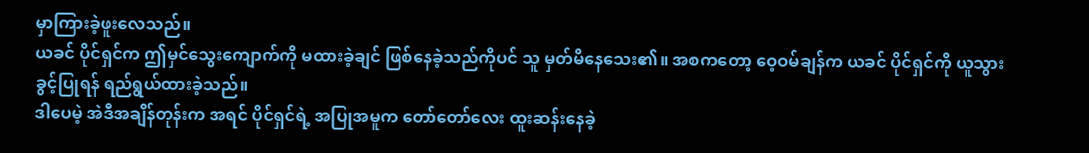မှာကြားခဲ့ဖူးလေသည်။
ယခင် ပိုင်ရှင်က ဤမှင်သွေးကျောက်ကို မထားခဲ့ချင် ဖြစ်နေခဲ့သည်ကိုပင် သူ မှတ်မိနေသေး၏။ အစကတော့ ဝေ့ဝမ်ချန်က ယခင် ပိုင်ရှင်ကို ယူသွားခွင့်ပြုရန် ရည်ရွယ်ထားခဲ့သည်။
ဒါပေမဲ့ အဲဒီအချိန်တုန်းက အရင် ပိုင်ရှင်ရဲ့ အပြုအမူက တော်တော်လေး ထူးဆန်းနေခဲ့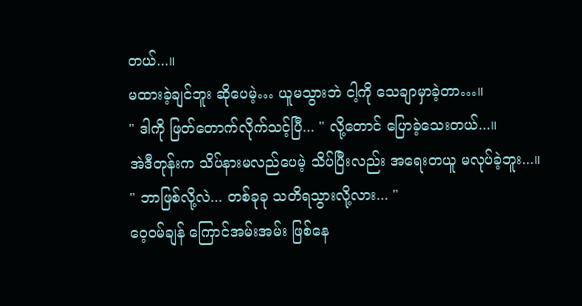တယ်...။
မထားခဲ့ချင်ဘူး ဆိုပေမဲ့… ယူမသွားဘဲ ငါ့ကို သေချာမှာခဲ့တာ…။
" ဒါကို ဖြတ်တောက်လိုက်သင့်ပြီ... " လို့တောင် ပြောခဲ့သေးတယ်...။
အဲဒီတုန်းက သိပ်နားမလည်ပေမဲ့ သိပ်ပြီးလည်း အရေးတယူ မလုပ်ခဲ့ဘူး...။
" ဘာဖြစ်လို့လဲ... တစ်ခုခု သတိရသွားလို့လား... "
ဝေ့ဝမ်ချန် ကြောင်အမ်းအမ်း ဖြစ်နေ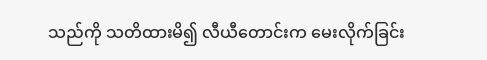သည်ကို သတိထားမိ၍ လီယီတောင်းက မေးလိုက်ခြင်း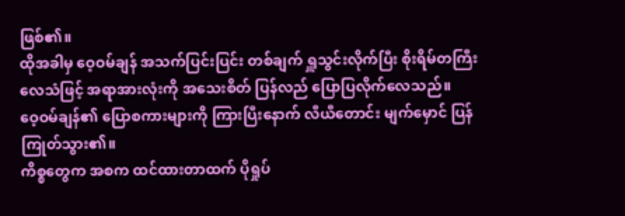ဖြစ်၏။
ထိုအခါမှ ဝေ့ဝမ်ချန် အသက်ပြင်းပြင်း တစ်ချက် ရှူသွင်းလိုက်ပြီး စိုးရိမ်တကြီး လေသံဖြင့် အရာအားလုံးကို အသေးစိတ် ပြန်လည် ပြောပြလိုက်လေသည်။
ဝေ့ဝမ်ချန်၏ ပြောစကားများကို ကြားပြီးနောက် လီယီတောင်း မျက်မှောင် ပြန်ကြုတ်သွား၏။
ကိစ္စတွေက အစက ထင်ထားတာထက် ပိုရှုပ်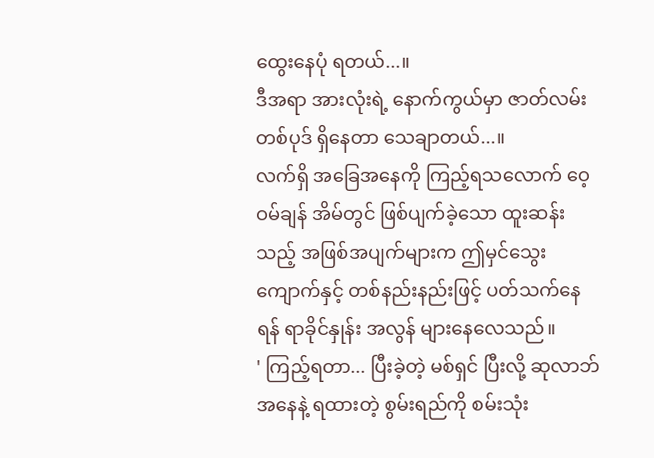ထွေးနေပုံ ရတယ်...။
ဒီအရာ အားလုံးရဲ့ နောက်ကွယ်မှာ ဇာတ်လမ်း တစ်ပုဒ် ရှိနေတာ သေချာတယ်...။
လက်ရှိ အခြေအနေကို ကြည့်ရသလောက် ဝေ့ဝမ်ချန် အိမ်တွင် ဖြစ်ပျက်ခဲ့သော ထူးဆန်းသည့် အဖြစ်အပျက်များက ဤမှင်သွေးကျောက်နှင့် တစ်နည်းနည်းဖြင့် ပတ်သက်နေရန် ရာခိုင်နှုန်း အလွန် များနေလေသည်။
' ကြည့်ရတာ... ပြီးခဲ့တဲ့ မစ်ရှင် ပြီးလို့ ဆုလာဘ် အနေနဲ့ ရထားတဲ့ စွမ်းရည်ကို စမ်းသုံး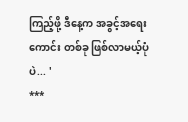ကြည့်ဖို့ ဒီနေ့က အခွင့်အရေးကောင်း တစ်ခု ဖြစ်လာမယ့်ပုံပဲ... '
***